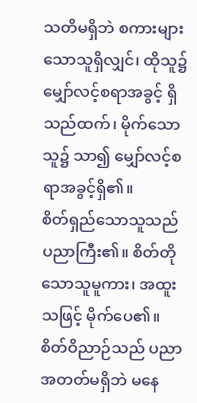သတိမရှိဘဲ စကားများသောသူရှိလျှင်၊ ထိုသူ၌ မျှော်လင့်စရာအခွင့် ရှိသည်ထက်၊ မိုက်သောသူ၌ သာ၍ မျှော်လင့်စရာအခွင့်ရှိ၏။
စိတ်ရှည်သောသူသည် ပညာကြီး၏။ စိတ်တိုသောသူမူကား၊ အထူးသဖြင့် မိုက်ပေ၏။
စိတ်ဝိညာဉ်သည် ပညာအတတ်မရှိဘဲ မနေ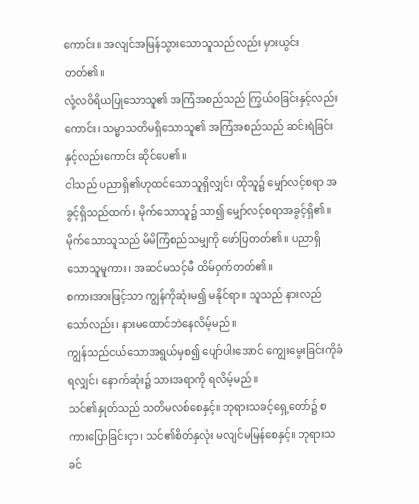ကောင်း။ အလျင်အမြန်သွားသောသူသည်လည်း မှားယွင်းတတ်၏။
လုံ့လဝိရိယပြုသောသူ၏ အကြံအစည်သည် ကြွယ်ဝခြင်းနှင့်လည်းကောင်း၊ သမ္မာသတိမရှိသောသူ၏ အကြံအစည်သည် ဆင်းရဲခြင်းနှင့်လည်းကောင်း ဆိုင်ပေ၏။
ငါသည် ပညာရှိ၏ဟုထင်သောသူရှိလျှင်၊ ထိုသူ၌ မျှော်လင့်စရာ အခွင့်ရှိသည်ထက်၊ မိုက်သောသူ၌ သာ၍ မျှော်လင့်စရာအခွင့်ရှိ၏။
မိုက်သောသူသည် မိမိကြံစည်သမျှကို ဖော်ပြတတ်၏။ ပညာရှိသောသူမူကား၊ အဆင်မသင့်မီ ထိမ်ဝှက်တတ်၏။
စကားအားဖြင့်သာ ကျွန်ကိုဆုံးမ၍ မနိုင်ရာ။ သူသည် နားလည်သော်လည်း၊ နားမထောင်ဘဲနေလိမ့်မည်။
ကျွန်သည်ငယ်သောအရွယ်မှစ၍ ပျော်ပါးအောင် ကျွေးမွေးခြင်းကိုခံရလျှင်၊ နောက်ဆုံး၌ သားအရာကို ရလိမ့်မည်။
သင်၏နှုတ်သည် သတိမလစ်စေနှင့်။ ဘုရားသခင့်ရှေ့တော်၌ စကားပြောခြင်းငှာ၊ သင်၏စိတ်နှလုံး မလျင်မမြန်စေနှင့်။ ဘုရားသခင်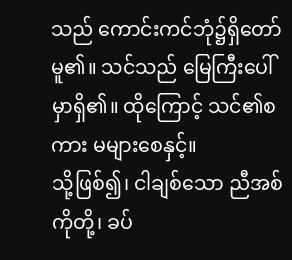သည် ကောင်းကင်ဘုံ၌ရှိတော်မူ၏။ သင်သည် မြေကြီးပေါ်မှာရှိ၏။ ထိုကြောင့် သင်၏စကား မများစေနှင့်။
သို့ဖြစ်၍၊ ငါချစ်သော ညီအစ်ကိုတို့၊ ခပ်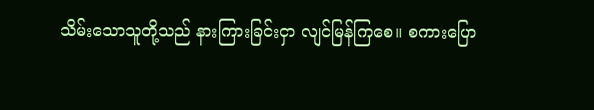သိမ်းသောသူတို့သည် နားကြားခြင်းငှာ လျင်မြန်ကြစေ။ စကားပြော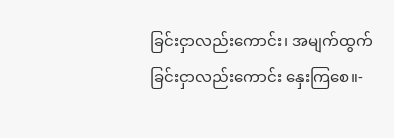ခြင်းငှာလည်းကောင်း၊ အမျက်ထွက်ခြင်းငှာလည်းကောင်း နှေးကြစေ။-